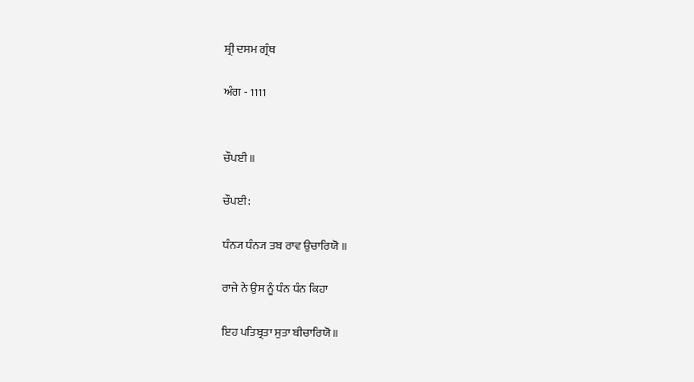ਸ਼੍ਰੀ ਦਸਮ ਗ੍ਰੰਥ

ਅੰਗ - 1111


ਚੌਪਈ ॥

ਚੌਪਈ:

ਧੰਨ੍ਯ ਧੰਨ੍ਯ ਤਬ ਰਾਵ ਉਚਾਰਿਯੋ ॥

ਰਾਜੇ ਨੇ ਉਸ ਨੂੰ ਧੰਨ ਧੰਨ ਕਿਹਾ

ਇਹ ਪਤਿਬ੍ਰਤਾ ਸੁਤਾ ਬੀਚਾਰਿਯੋ ॥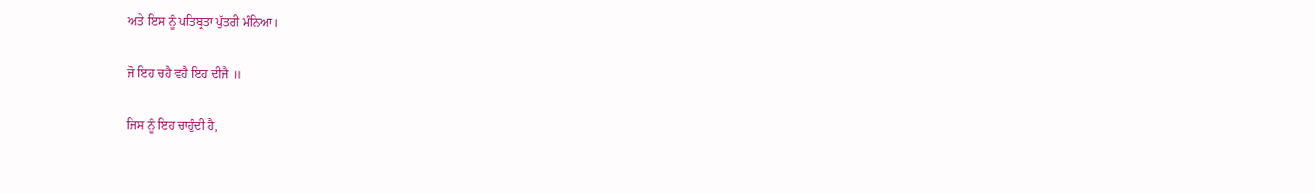ਅਤੇ ਇਸ ਨੂੰ ਪਤਿਬ੍ਰਤਾ ਪੁੱਤਰੀ ਮੰਨਿਆ।

ਜੋ ਇਹ ਚਹੈ ਵਹੈ ਇਹ ਦੀਜੈ ॥

ਜਿਸ ਨੂੰ ਇਹ ਚਾਹੁੰਦੀ ਹੈ,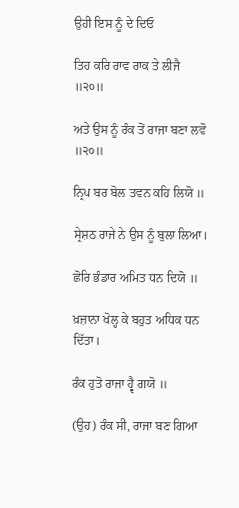ਉਹੀ ਇਸ ਨੂੰ ਦੇ ਦਿਓ

ਤਿਹ ਕਰਿ ਰਾਵ ਰਾਕ ਤੇ ਲੀਜੈ ॥੨੦॥

ਅਤੇ ਉਸ ਨੂੰ ਰੰਕ ਤੋਂ ਰਾਜਾ ਬਣਾ ਲਵੋ ॥੨੦॥

ਨ੍ਰਿਪ ਬਰ ਬੋਲ ਤਵਨ ਕਹਿ ਲਿਯੋ ॥

ਸ੍ਰੇਸ਼ਠ ਰਾਜੇ ਨੇ ਉਸ ਨੂੰ ਬੁਲਾ ਲਿਆ।

ਛੋਰਿ ਭੰਡਾਰ ਅਮਿਤ ਧਨ ਦਿਯੋ ॥

ਖ਼ਜ਼ਾਨਾ ਖੋਲ੍ਹ ਕੇ ਬਹੁਤ ਅਧਿਕ ਧਨ ਦਿੱਤਾ।

ਰੰਕ ਹੁਤੋ ਰਾਜਾ ਹ੍ਵੈ ਗਯੋ ॥

(ਉਹ) ਰੰਕ ਸੀ, ਰਾਜਾ ਬਣ ਗਿਆ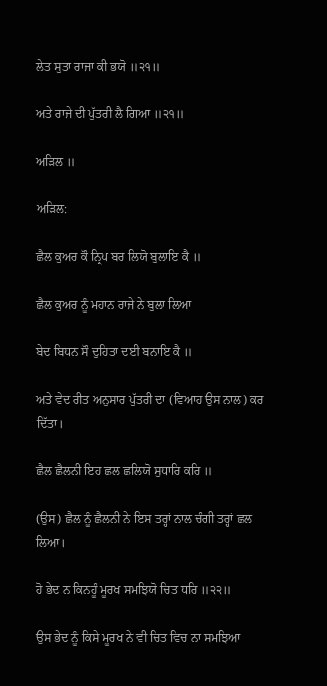ਲੇਤ ਸੁਤਾ ਰਾਜਾ ਕੀ ਭਯੋ ॥੨੧॥

ਅਤੇ ਰਾਜੇ ਦੀ ਪੁੱਤਰੀ ਲੈ ਗਿਆ ॥੨੧॥

ਅੜਿਲ ॥

ਅੜਿਲ:

ਛੈਲ ਕੁਅਰ ਕੌ ਨ੍ਰਿਪ ਬਰ ਲਿਯੋ ਬੁਲਾਇ ਕੈ ॥

ਛੈਲ ਕੁਅਰ ਨੂੰ ਮਹਾਨ ਰਾਜੇ ਨੇ ਬੁਲਾ ਲਿਆ

ਬੇਦ ਬਿਧਨ ਸੌ ਦੁਹਿਤਾ ਦਈ ਬਨਾਇ ਕੈ ॥

ਅਤੇ ਵੇਦ ਰੀਤ ਅਨੁਸਾਰ ਪੁੱਤਰੀ ਦਾ (ਵਿਆਹ ਉਸ ਨਾਲ) ਕਰ ਦਿੱਤਾ।

ਛੈਲ ਛੈਲਨੀ ਇਹ ਛਲ ਛਲਿਯੋ ਸੁਧਾਰਿ ਕਰਿ ॥

(ਉਸ) ਛੈਲ ਨੂੰ ਛੈਲਨੀ ਨੇ ਇਸ ਤਰ੍ਹਾਂ ਨਾਲ ਚੰਗੀ ਤਰ੍ਹਾਂ ਛਲ ਲਿਆ।

ਹੋ ਭੇਦ ਨ ਕਿਨਹੂੰ ਮੂਰਖ ਸਮਝਿਯੋ ਚਿਤ ਧਰਿ ॥੨੨॥

ਉਸ ਭੇਦ ਨੂੰ ਕਿਸੇ ਮੂਰਖ ਨੇ ਵੀ ਚਿਤ ਵਿਚ ਨਾ ਸਮਝਿਆ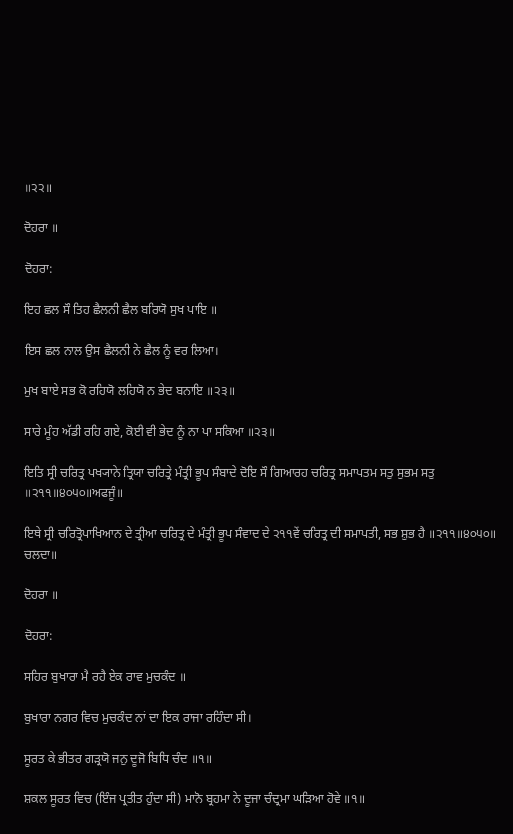॥੨੨॥

ਦੋਹਰਾ ॥

ਦੋਹਰਾ:

ਇਹ ਛਲ ਸੌ ਤਿਹ ਛੈਲਨੀ ਛੈਲ ਬਰਿਯੋ ਸੁਖ ਪਾਇ ॥

ਇਸ ਛਲ ਨਾਲ ਉਸ ਛੈਲਨੀ ਨੇ ਛੈਲ ਨੂੰ ਵਰ ਲਿਆ।

ਮੁਖ ਬਾਏ ਸਭ ਕੋ ਰਹਿਯੋ ਲਹਿਯੋ ਨ ਭੇਦ ਬਨਾਇ ॥੨੩॥

ਸਾਰੇ ਮੂੰਹ ਅੱਡੀ ਰਹਿ ਗਏ, ਕੋਈ ਵੀ ਭੇਦ ਨੂੰ ਨਾ ਪਾ ਸਕਿਆ ॥੨੩॥

ਇਤਿ ਸ੍ਰੀ ਚਰਿਤ੍ਰ ਪਖ੍ਯਾਨੇ ਤ੍ਰਿਯਾ ਚਰਿਤ੍ਰੇ ਮੰਤ੍ਰੀ ਭੂਪ ਸੰਬਾਦੇ ਦੋਇ ਸੌ ਗਿਆਰਹ ਚਰਿਤ੍ਰ ਸਮਾਪਤਮ ਸਤੁ ਸੁਭਮ ਸਤੁ ॥੨੧੧॥੪੦੫੦॥ਅਫਜੂੰ॥

ਇਥੇ ਸ੍ਰੀ ਚਰਿਤ੍ਰੋਪਾਖਿਆਨ ਦੇ ਤ੍ਰੀਆ ਚਰਿਤ੍ਰ ਦੇ ਮੰਤ੍ਰੀ ਭੂਪ ਸੰਵਾਦ ਦੇ ੨੧੧ਵੇਂ ਚਰਿਤ੍ਰ ਦੀ ਸਮਾਪਤੀ, ਸਭ ਸ਼ੁਭ ਹੈ ॥੨੧੧॥੪੦੫੦॥ ਚਲਦਾ॥

ਦੋਹਰਾ ॥

ਦੋਹਰਾ:

ਸਹਿਰ ਬੁਖਾਰਾ ਮੈ ਰਹੈ ਏਕ ਰਾਵ ਮੁਚਕੰਦ ॥

ਬੁਖਾਰਾ ਨਗਰ ਵਿਚ ਮੁਚਕੰਦ ਨਾਂ ਦਾ ਇਕ ਰਾਜਾ ਰਹਿੰਦਾ ਸੀ।

ਸੂਰਤ ਕੇ ਭੀਤਰ ਗੜ੍ਰਯੋ ਜਨੁ ਦੂਜੋ ਬਿਧਿ ਚੰਦ ॥੧॥

ਸ਼ਕਲ ਸੂਰਤ ਵਿਚ (ਇੰਜ ਪ੍ਰਤੀਤ ਹੁੰਦਾ ਸੀ) ਮਾਨੋ ਬ੍ਰਹਮਾ ਨੇ ਦੂਜਾ ਚੰਦ੍ਰਮਾ ਘੜਿਆ ਹੋਵੇ ॥੧॥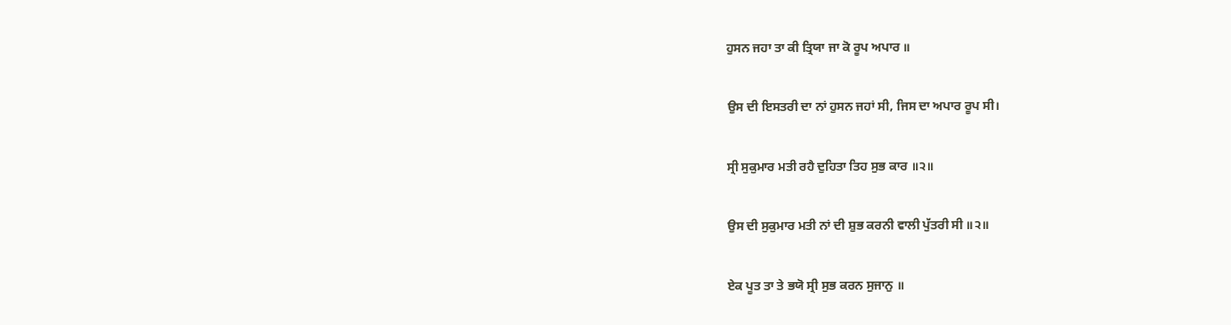ਹੁਸਨ ਜਹਾ ਤਾ ਕੀ ਤ੍ਰਿਯਾ ਜਾ ਕੋ ਰੂਪ ਅਪਾਰ ॥

ਉਸ ਦੀ ਇਸਤਰੀ ਦਾ ਨਾਂ ਹੁਸਨ ਜਹਾਂ ਸੀ, ਜਿਸ ਦਾ ਅਪਾਰ ਰੂਪ ਸੀ।

ਸ੍ਰੀ ਸੁਕੁਮਾਰ ਮਤੀ ਰਹੈ ਦੁਹਿਤਾ ਤਿਹ ਸੁਭ ਕਾਰ ॥੨॥

ਉਸ ਦੀ ਸੁਕੁਮਾਰ ਮਤੀ ਨਾਂ ਦੀ ਸ਼ੁਭ ਕਰਨੀ ਵਾਲੀ ਪੁੱਤਰੀ ਸੀ ॥੨॥

ਏਕ ਪੂਤ ਤਾ ਤੇ ਭਯੋ ਸ੍ਰੀ ਸੁਭ ਕਰਨ ਸੁਜਾਨੁ ॥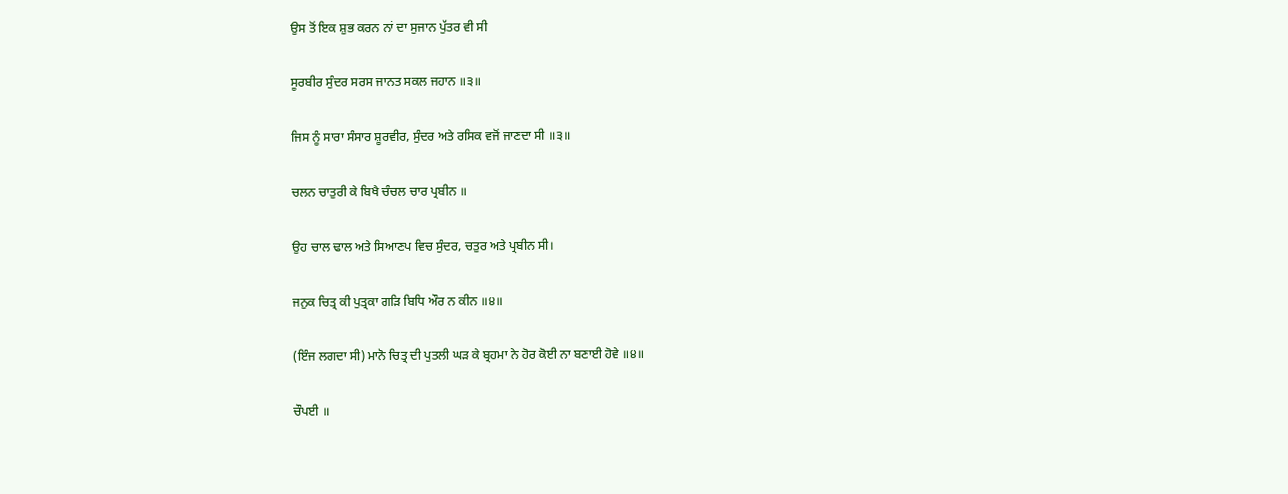ਉਸ ਤੋਂ ਇਕ ਸ਼ੁਭ ਕਰਨ ਨਾਂ ਦਾ ਸੁਜਾਨ ਪੁੱਤਰ ਵੀ ਸੀ

ਸੂਰਬੀਰ ਸੁੰਦਰ ਸਰਸ ਜਾਨਤ ਸਕਲ ਜਹਾਨ ॥੩॥

ਜਿਸ ਨੂੰ ਸਾਰਾ ਸੰਸਾਰ ਸ਼ੂਰਵੀਰ, ਸੁੰਦਰ ਅਤੇ ਰਸਿਕ ਵਜੋਂ ਜਾਣਦਾ ਸੀ ॥੩॥

ਚਲਨ ਚਾਤੁਰੀ ਕੇ ਬਿਖੈ ਚੰਚਲ ਚਾਰ ਪ੍ਰਬੀਨ ॥

ਉਹ ਚਾਲ ਢਾਲ ਅਤੇ ਸਿਆਣਪ ਵਿਚ ਸੁੰਦਰ, ਚਤੁਰ ਅਤੇ ਪ੍ਰਬੀਨ ਸੀ।

ਜਨੁਕ ਚਿਤ੍ਰ ਕੀ ਪੁਤ੍ਰਕਾ ਗੜਿ ਬਿਧਿ ਔਰ ਨ ਕੀਨ ॥੪॥

(ਇੰਜ ਲਗਦਾ ਸੀ) ਮਾਨੋ ਚਿਤ੍ਰ ਦੀ ਪੁਤਲੀ ਘੜ ਕੇ ਬ੍ਰਹਮਾ ਨੇ ਹੋਰ ਕੋਈ ਨਾ ਬਣਾਈ ਹੋਵੇ ॥੪॥

ਚੌਪਈ ॥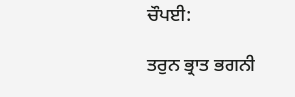ਚੌਪਈ:

ਤਰੁਨ ਭ੍ਰਾਤ ਭਗਨੀ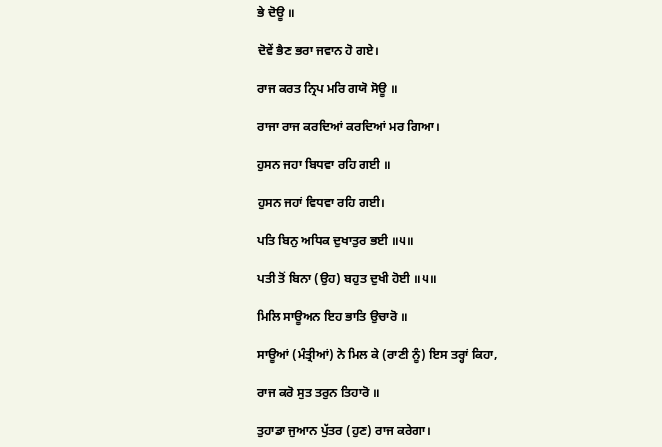ਭੇ ਦੋਊ ॥

ਦੋਵੇਂ ਭੈਣ ਭਰਾ ਜਵਾਨ ਹੋ ਗਏ।

ਰਾਜ ਕਰਤ ਨ੍ਰਿਪ ਮਰਿ ਗਯੋ ਸੋਊ ॥

ਰਾਜਾ ਰਾਜ ਕਰਦਿਆਂ ਕਰਦਿਆਂ ਮਰ ਗਿਆ।

ਹੁਸਨ ਜਹਾ ਬਿਧਵਾ ਰਹਿ ਗਈ ॥

ਹੁਸਨ ਜਹਾਂ ਵਿਧਵਾ ਰਹਿ ਗਈ।

ਪਤਿ ਬਿਨੁ ਅਧਿਕ ਦੁਖਾਤੁਰ ਭਈ ॥੫॥

ਪਤੀ ਤੋਂ ਬਿਨਾ (ਉਹ) ਬਹੁਤ ਦੁਖੀ ਹੋਈ ॥੫॥

ਮਿਲਿ ਸਾਊਅਨ ਇਹ ਭਾਤਿ ਉਚਾਰੋ ॥

ਸਾਊਆਂ (ਮੰਤ੍ਰੀਆਂ) ਨੇ ਮਿਲ ਕੇ (ਰਾਣੀ ਨੂੰ) ਇਸ ਤਰ੍ਹਾਂ ਕਿਹਾ,

ਰਾਜ ਕਰੋ ਸੁਤ ਤਰੁਨ ਤਿਹਾਰੋ ॥

ਤੁਹਾਡਾ ਜੁਆਨ ਪੁੱਤਰ (ਹੁਣ) ਰਾਜ ਕਰੇਗਾ।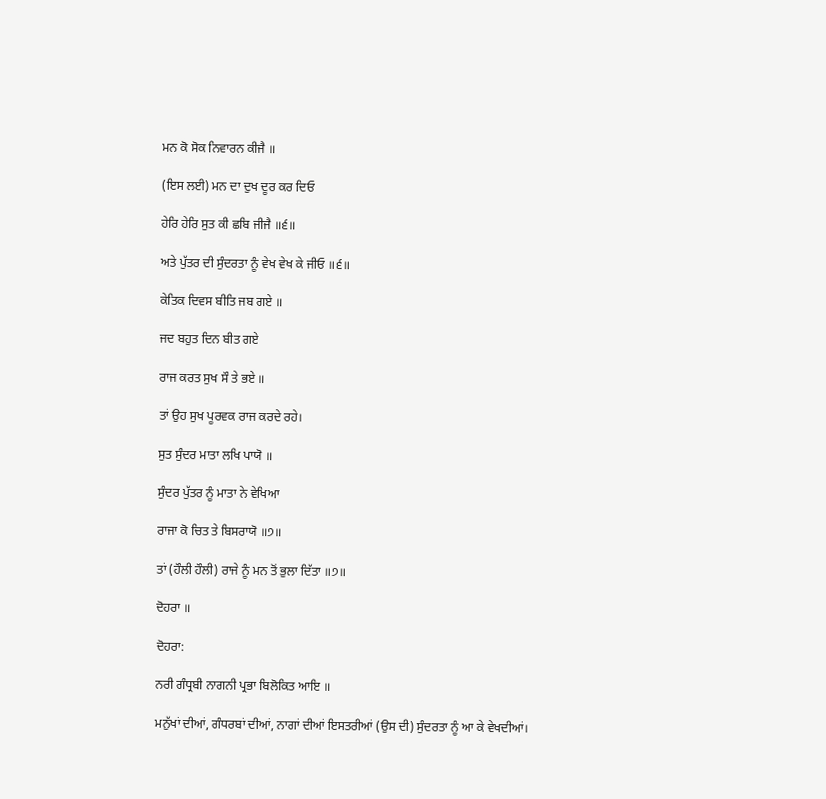ਮਨ ਕੋ ਸੋਕ ਨਿਵਾਰਨ ਕੀਜੈ ॥

(ਇਸ ਲਈ) ਮਨ ਦਾ ਦੁਖ ਦੂਰ ਕਰ ਦਿਓ

ਹੇਰਿ ਹੇਰਿ ਸੁਤ ਕੀ ਛਬਿ ਜੀਜੈ ॥੬॥

ਅਤੇ ਪੁੱਤਰ ਦੀ ਸੁੰਦਰਤਾ ਨੂੰ ਵੇਖ ਵੇਖ ਕੇ ਜੀਓ ॥੬॥

ਕੇਤਿਕ ਦਿਵਸ ਬੀਤਿ ਜਬ ਗਏ ॥

ਜਦ ਬਹੁਤ ਦਿਨ ਬੀਤ ਗਏ

ਰਾਜ ਕਰਤ ਸੁਖ ਸੌ ਤੇ ਭਏ ॥

ਤਾਂ ਉਹ ਸੁਖ ਪੂਰਵਕ ਰਾਜ ਕਰਦੇ ਰਹੇ।

ਸੁਤ ਸੁੰਦਰ ਮਾਤਾ ਲਖਿ ਪਾਯੋ ॥

ਸੁੰਦਰ ਪੁੱਤਰ ਨੂੰ ਮਾਤਾ ਨੇ ਵੇਖਿਆ

ਰਾਜਾ ਕੋ ਚਿਤ ਤੇ ਬਿਸਰਾਯੋ ॥੭॥

ਤਾਂ (ਹੌਲੀ ਹੌਲੀ) ਰਾਜੇ ਨੂੰ ਮਨ ਤੋਂ ਭੁਲਾ ਦਿੱਤਾ ॥੭॥

ਦੋਹਰਾ ॥

ਦੋਹਰਾ:

ਨਰੀ ਗੰਧ੍ਰਬੀ ਨਾਗਨੀ ਪ੍ਰਭਾ ਬਿਲੋਕਿਤ ਆਇ ॥

ਮਨੁੱਖਾਂ ਦੀਆਂ, ਗੰਧਰਬਾਂ ਦੀਆਂ, ਨਾਗਾਂ ਦੀਆਂ ਇਸਤਰੀਆਂ (ਉਸ ਦੀ) ਸੁੰਦਰਤਾ ਨੂੰ ਆ ਕੇ ਵੇਖਦੀਆਂ।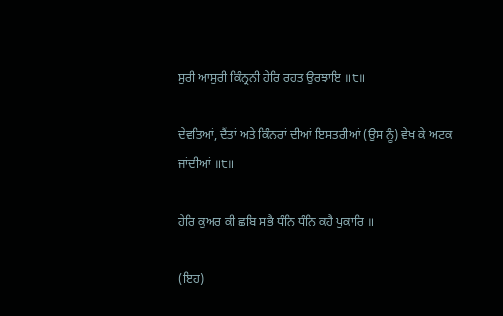ਸੁਰੀ ਆਸੁਰੀ ਕਿੰਨ੍ਰਨੀ ਹੇਰਿ ਰਹਤ ਉਰਝਾਇ ॥੮॥

ਦੇਵਤਿਆਂ, ਦੈਂਤਾਂ ਅਤੇ ਕਿੰਨਰਾਂ ਦੀਆਂ ਇਸਤਰੀਆਂ (ਉਸ ਨੂੰ) ਵੇਖ ਕੇ ਅਟਕ ਜਾਂਦੀਆਂ ॥੮॥

ਹੇਰਿ ਕੁਅਰ ਕੀ ਛਬਿ ਸਭੈ ਧੰਨਿ ਧੰਨਿ ਕਹੈ ਪੁਕਾਰਿ ॥

(ਇਹ)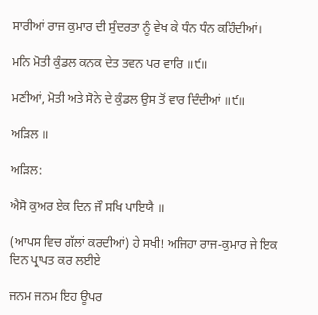ਸਾਰੀਆਂ ਰਾਜ ਕੁਮਾਰ ਦੀ ਸੁੰਦਰਤਾ ਨੂੰ ਵੇਖ ਕੇ ਧੰਨ ਧੰਨ ਕਹਿੰਦੀਆਂ।

ਮਨਿ ਮੋਤੀ ਕੁੰਡਲ ਕਨਕ ਦੇਤ ਤਵਨ ਪਰ ਵਾਰਿ ॥੯॥

ਮਣੀਆਂ, ਮੋਤੀ ਅਤੇ ਸੋਨੇ ਦੇ ਕੁੰਡਲ ਉਸ ਤੋਂ ਵਾਰ ਦਿੰਦੀਆਂ ॥੯॥

ਅੜਿਲ ॥

ਅੜਿਲ:

ਐਸੋ ਕੁਅਰ ਏਕ ਦਿਨ ਜੌ ਸਖਿ ਪਾਇਯੈ ॥

(ਆਪਸ ਵਿਚ ਗੱਲਾਂ ਕਰਦੀਆਂ) ਹੇ ਸਖੀ! ਅਜਿਹਾ ਰਾਜ-ਕੁਮਾਰ ਜੇ ਇਕ ਦਿਨ ਪ੍ਰਾਪਤ ਕਰ ਲਈਏ

ਜਨਮ ਜਨਮ ਇਹ ਊਪਰ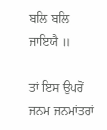ਬਲਿ ਬਲਿ ਜਾਇਯੈ ॥

ਤਾਂ ਇਸ ਉਪਰੋਂ ਜਨਮ ਜਨਮਾਂਤਰਾਂ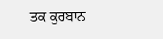ਤਕ ਕੁਰਬਾਨ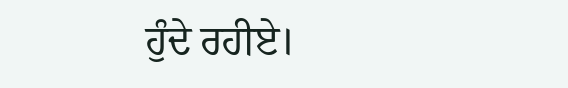ਹੁੰਦੇ ਰਹੀਏ।